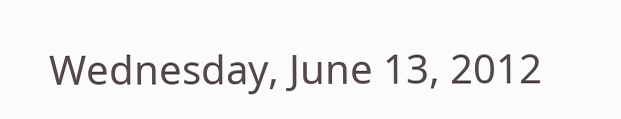Wednesday, June 13, 2012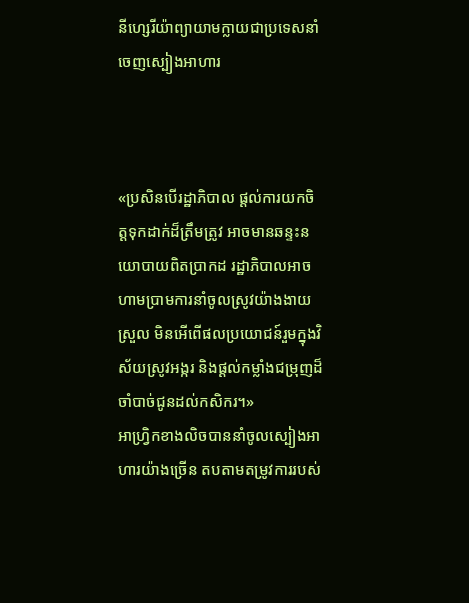នីហ្សេរីយ៉ាព្យាយាមក្លាយជាប្រទេសនាំចេញស្បៀងអាហារ



«ប្រសិនបើរដ្ឋាភិបាល ផ្តល់ការយកចិត្តទុកដាក់ដ៏ត្រឹមត្រូវ អាចមានឆន្ទះនយោបាយពិតប្រាកដ រដ្ឋាភិបាលអាចហាមប្រាមការនាំចូលស្រូវយ៉ាងងាយស្រួល មិនអើពើផលប្រយោជន៍រួមក្នុងវិស័យស្រូវអង្ករ និងផ្តល់កម្លាំងជម្រុញដ៏ចាំបាច់ជូនដល់កសិករ។»
អាហ្រ្វិកខាងលិចបាននាំចូលស្បៀងអាហារយ៉ាងច្រើន តបតាមតម្រូវការរបស់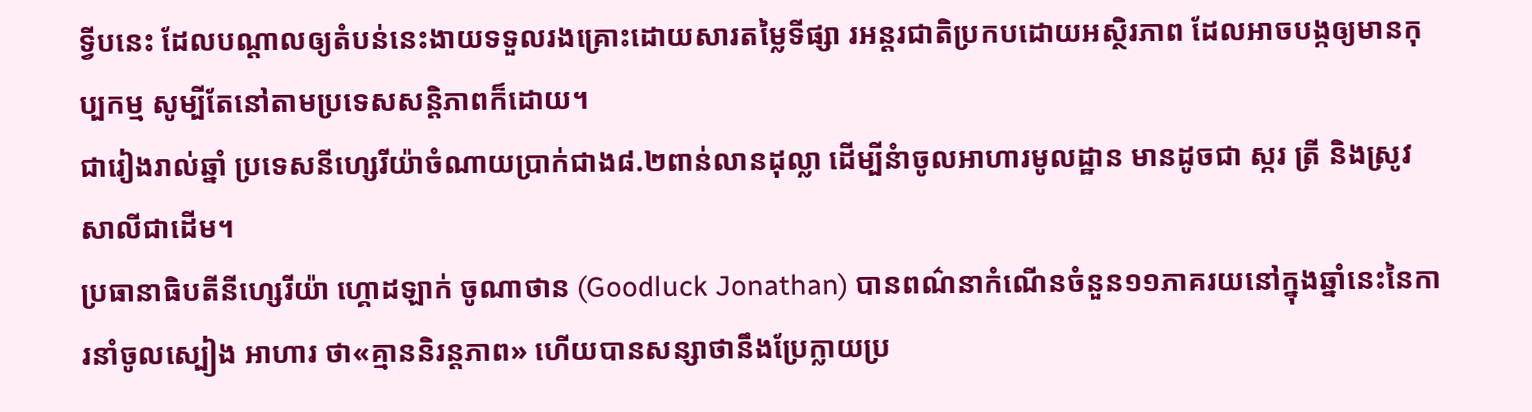ទ្វីបនេះ ដែលបណ្តាលឲ្យតំបន់នេះងាយទទួលរងគ្រោះដោយសារតម្លៃទីផ្សា រអន្តរជាតិប្រកបដោយអស្ថិរភាព ដែលអាចបង្កឲ្យមានកុប្បកម្ម សូម្បីតែនៅតាមប្រទេសសន្តិភាពក៏ដោយ។
ជារៀងរាល់ឆ្នាំ ប្រទេសនីហ្សេរីយ៉ាចំណាយប្រាក់ជាង៨.២ពាន់លានដុល្លា ដើម្បីនំាចូលអាហារមូលដ្ឋាន មានដូចជា ស្ករ ត្រី និងស្រូវសាលីជាដើម។
ប្រធានាធិបតីនីហ្សេរីយ៉ា ហ្គោដឡាក់ ចូណាថាន (Goodluck Jonathan) បានពណ៌នាកំណើនចំនួន១១ភាគរយនៅក្នុងឆ្នាំនេះនៃការនាំចូលស្បៀង អាហារ ថា«គ្មាននិរន្តភាព» ហើយបានសន្សាថានឹងប្រែក្លាយប្រ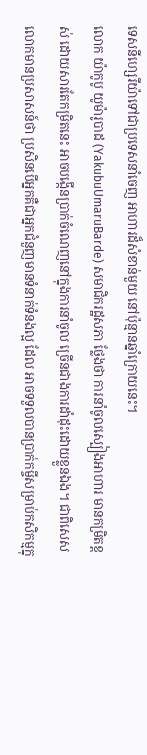ទេសនីហ្សេរីយ៉ាទៅជាប្រទេសនាំចេញ អាហារដ៏សំខាន់មួយ នៅប៉ុន្មានឆ្នាំក្រោយនេះ។
លោក យ៉ាកូបូ យូម៉ារូបាដ (YakubuUmaruBarde) សមាជិករដ្ឋសភា ថ្លែងថា ការនាំចូលស្បៀងអាហារ មានកម្រិតខ្ពស់ ដោយសារតែកម្រិតនេះ អាចបង្កើនប្រាក់ចំណេញនៅក្នុងការនាំចូល ច្រើនជាងការដាំដុះដោយខ្លួនឯង។ ជាពិសេសលោកមានប្រសាសន៍ថា ប្រសិនបើអ្នកគឺជាអ្នកជំនួញមានទំនាក់ទំនងល្អ ដែល អាចទទួលបានប្រាក់កម្ចីសម្រាប់កសិកម្មក្នុ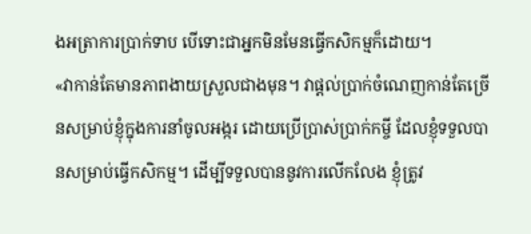ងអត្រាការប្រាក់ទាប បើទោះជាអ្នកមិនមែនធ្វើកសិកម្មក៏ដោយ។
«វាកាន់តែមានភាពងាយស្រួលជាងមុន។ វាផ្តល់ប្រាក់ចំណេញកាន់តែច្រើនសម្រាប់ខ្ញុំក្នុងការនាំចូលអង្ករ ដោយប្រើប្រាស់ប្រាក់កម្ចី ដែលខ្ញុំទទួលបានសម្រាប់ធ្វើកសិកម្ម។ ដើម្បីទទួលបាននូវការលើកលែង ខ្ញុំត្រូវ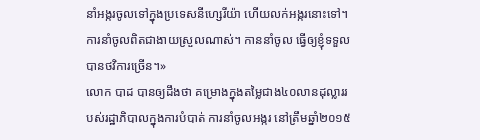នាំអង្ករចូលទៅក្នុងប្រទេសនីហ្សេរីយ៉ា ហើយលក់អង្ករនោះទៅ។ ការនាំចូលពិតជាងាយស្រួលណាស់។ កាននាំចូល ធ្វើឲ្យខ្ញុំទទួលបានថវិការច្រើន។»
លោក បាដ បានឲ្យដឹងថា គម្រោងក្នុងតម្លៃជាង៤០លានដុល្លាររបស់រដ្ឋាភិបាលក្នុងការបំបាត់ ការនាំចូលអង្ករ នៅត្រឹមឆ្នាំ២០១៥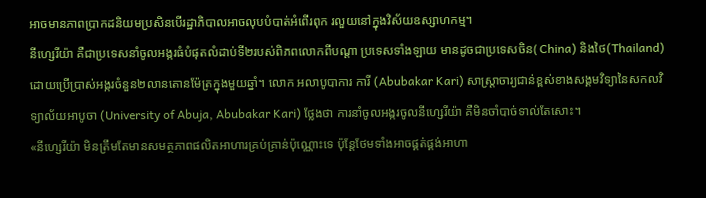អាចមានភាពប្រាកដនិយមប្រសិនបើរដ្ឋាភិបាលអាចលុបបំបាត់អំពើរពុក រលួយនៅក្នុងវិស័យឧស្សាហកម្ម។
នីហ្សេរីយ៉ា គឺជាប្រទេសនាំចូលអង្ករធំបំផុតលំដាប់ទី២របស់ពិភពលោកពីបណ្តា ប្រទេសទាំងឡាយ មានដូចជាប្រទេសចិន( China) និងថៃ(Thailand) ដោយប្រើប្រាស់អង្ករចំនួន២លានតោនម៉ែត្រក្នុងមួយឆ្នាំ។ លោក អលាបូបាការ ការី (Abubakar Kari) សាស្ត្រាចារ្យជាន់ខ្ពស់ខាងសង្គមវិទ្យានៃសកលវិទ្យាល័យអាបូចា (University of Abuja, Abubakar Kari) ថ្លែងថា ការនាំចូលអង្ករចូលនីហ្សេរីយ៉ា គឺមិនចាំបាច់ទាល់តែសោះ។
«នីហ្សេរីយ៉ា មិនត្រឹមតែមានសមត្ថភាពផលិតអាហារគ្រប់គ្រាន់ប៉ុណ្ណោះទេ ប៉ុន្តែថែមទាំងអាចផ្គត់ផ្គង់អាហា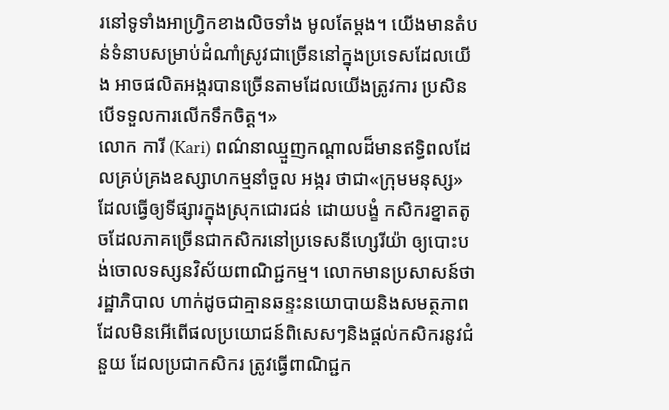រនៅទូទាំងអាហ្រ្វិកខាងលិចទាំង មូលតែម្តង។ យើងមានតំបន់ទំនាបសម្រាប់ដំណាំស្រូវជាច្រើននៅក្នុងប្រទេសដែលយើង អាចផលិតអង្ករបានច្រើនតាមដែលយើងត្រូវការ ប្រសិនបើទទួលការលើកទឹកចិត្ត។»
លោក ការី (Kari) ពណ៌នាឈ្មួញកណ្តាលដ៏មានឥទ្ធិពលដែលគ្រប់គ្រងឧស្សាហកម្មនាំចួល អង្ករ ថាជា«ក្រុមមនុស្ស» ដែលធ្វើឲ្យទីផ្សារក្នុងស្រុកជោរជន់ ដោយបង្ខំ កសិករខ្នាតតូចដែលភាគច្រើនជាកសិករនៅប្រទេសនីហ្សេរីយ៉ា ឲ្យបោះបង់ចោលទស្សនវិស័យពាណិជ្ជកម្ម។ លោកមានប្រសាសន៍ថា រដ្ឋាភិបាល ហាក់ដូចជាគ្មានឆន្ទះនយោបាយនិងសមត្ថភាព ដែលមិនអើពើផលប្រយោជន៍ពិសេសៗនិងផ្តល់កសិករនូវជំនួយ ដែលប្រជាកសិករ ត្រូវធ្វើពាណិជ្ជក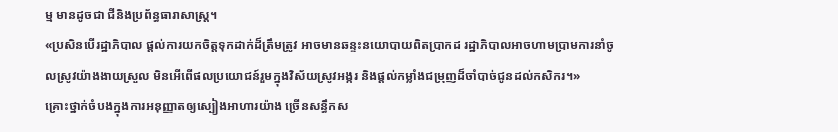ម្ម មានដូចជា ជីនិងប្រព័ន្ធធារាសាស្រ្ត។
«ប្រសិនបើរដ្ឋាភិបាល ផ្តល់ការយកចិត្តទុកដាក់ដ៏ត្រឹមត្រូវ អាចមានឆន្ទះនយោបាយពិតប្រាកដ រដ្ឋាភិបាលអាចហាមប្រាមការនាំចូលស្រូវយ៉ាងងាយស្រួល មិនអើពើផលប្រយោជន៍រួមក្នុងវិស័យស្រូវអង្ករ និងផ្តល់កម្លាំងជម្រុញដ៏ចាំបាច់ជូនដល់កសិករ។»
គ្រោះថ្នាក់ចំបងក្នុងការអនុញ្ញាតឲ្យស្បៀងអាហារយ៉ាង ច្រើនសន្ធឹកស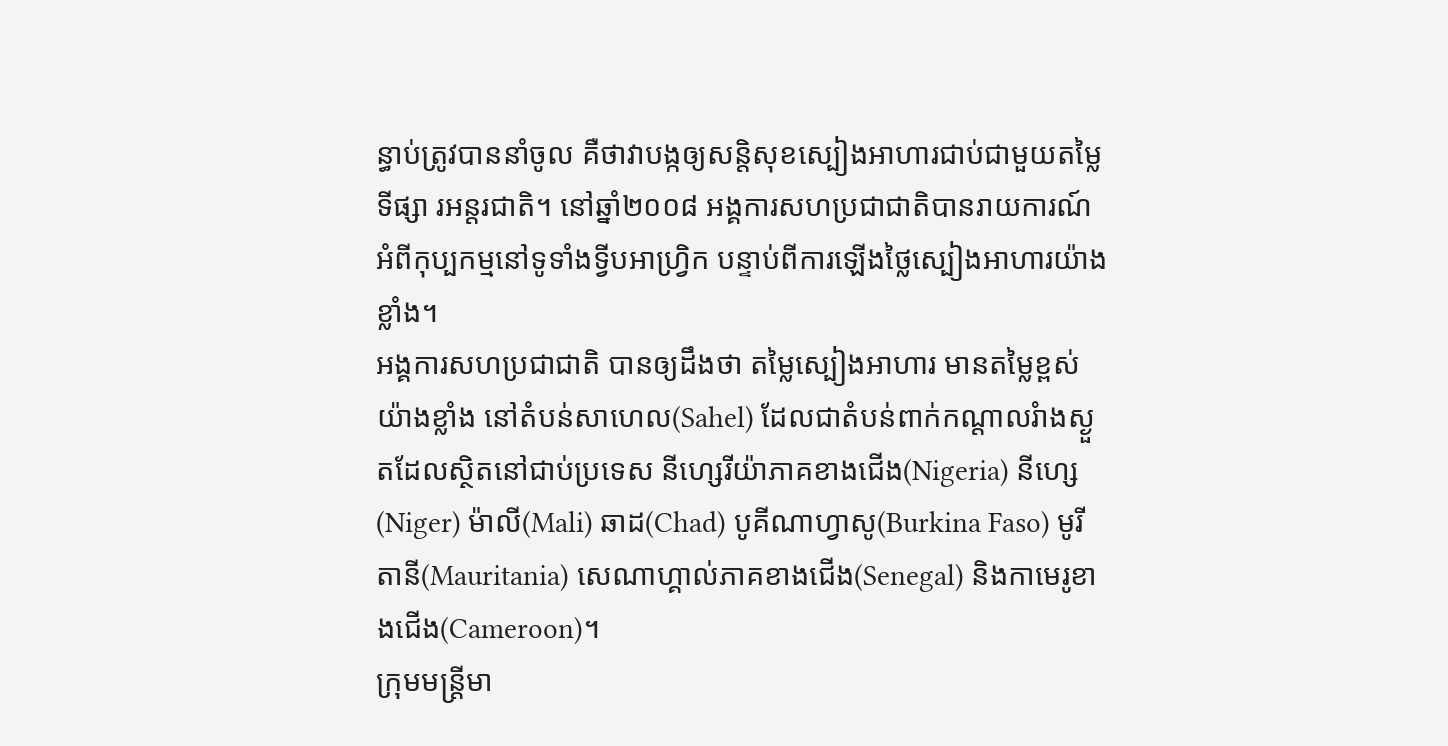ន្ធាប់ត្រូវបាននាំចូល គឺថាវាបង្កឲ្យសន្តិសុខស្បៀងអាហារជាប់ជាមួយតម្លៃទីផ្សា រអន្តរជាតិ។ នៅឆ្នាំ២០០៨ អង្គការសហប្រជាជាតិបានរាយការណ៍អំពីកុប្បកម្មនៅទូទាំងទ្វីបអាហ្វ្រិក បន្ទាប់ពីការឡើងថ្លៃស្បៀងអាហារយ៉ាងខ្លាំង។
អង្គការសហប្រជាជាតិ បានឲ្យដឹងថា តម្លៃស្បៀងអាហារ មានតម្លៃខ្ពស់យ៉ាងខ្លាំង នៅតំបន់សាហេល(Sahel) ដែលជាតំបន់ពាក់កណ្តាលរំាងស្ងួតដែលស្ថិតនៅជាប់ប្រទេស នីហ្សេរីយ៉ាភាគខាងជើង(Nigeria) នីហ្សេ(Niger) ម៉ាលី(Mali) ឆាដ(Chad) បូគីណាហ្វាសូ(Burkina Faso) មូរីតានី(Mauritania) សេណាហ្គាល់ភាគខាងជើង(Senegal) និងកាមេរូខាងជើង(Cameroon)។
ក្រុមមន្ត្រីមា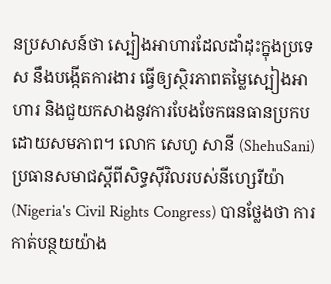នប្រសាសន៍ថា ស្បៀងអាហារដែលដាំដុះក្នុងប្រទេស នឹងបង្កើតការងារ ធ្វើឲ្យស្ថិរភាពតម្លៃស្បៀងអាហារ និងជួយកសាងនូវការបែងចែកធនធានប្រកបដោយសមភាព។ លោក សេហូ សានី (ShehuSani) ប្រធានសមាជស្តីពីសិទ្ធស៊ីវិលរបស់នីហ្សេរីយ៉ា (Nigeria's Civil Rights Congress) បានថ្លែងថា ការកាត់បន្ថយយ៉ាង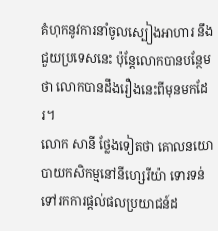គំហុកនូវការនាំចូលស្បៀងអាហារ នឹងជួយប្រទេសនេះ ប៉ុន្តែលោកបានបន្ថែមថា លោកបានដឹងរឿងនេះពីមុនមកដែរ។
លោក សានី ថ្លែងទៀតថា គោលនយោបាយកសិកម្មនៅនីហ្សេរីយ៉ា ទោរទន់ទៅរកការផ្តល់ផលប្រយាជន៍ដ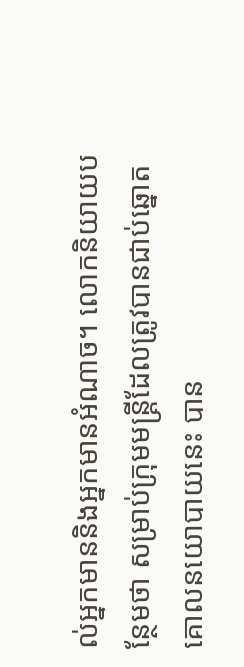ល់អ្នកមាននិងអ្នកមានអំណាច។ លោកនិយាយបន្ថែមថា សម្រាប់ក្រុមមន្ត្រីដែលត្រូវបានជាប់ឆ្នោត គោលនយោបាយនេះ បាន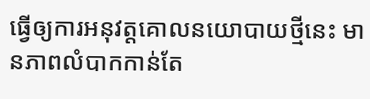ធ្វើឲ្យការអនុវត្តគោលនយោបាយថ្មីនេះ មានភាពលំបាកកាន់តែ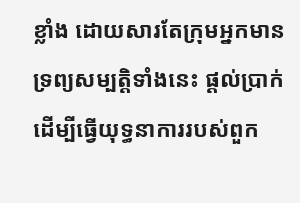ខ្លាំង ដោយសារតែក្រុមអ្នកមានទ្រព្យសម្បត្តិទាំងនេះ ផ្តល់ប្រាក់ដើម្បីធ្វើយុទ្ធនាការរបស់ពួក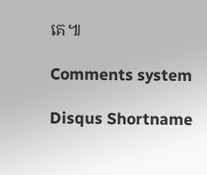គេ៕

Comments system

Disqus Shortname